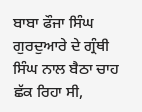ਬਾਬਾ ਫੌਜਾ ਸਿੰਘ ਗੁਰਦੁਆਰੇ ਦੇ ਗ੍ਰੰਥੀ ਸਿੰਘ ਨਾਲ ਬੈਠਾ ਚਾਹ
ਛੱਕ ਰਿਹਾ ਸੀ,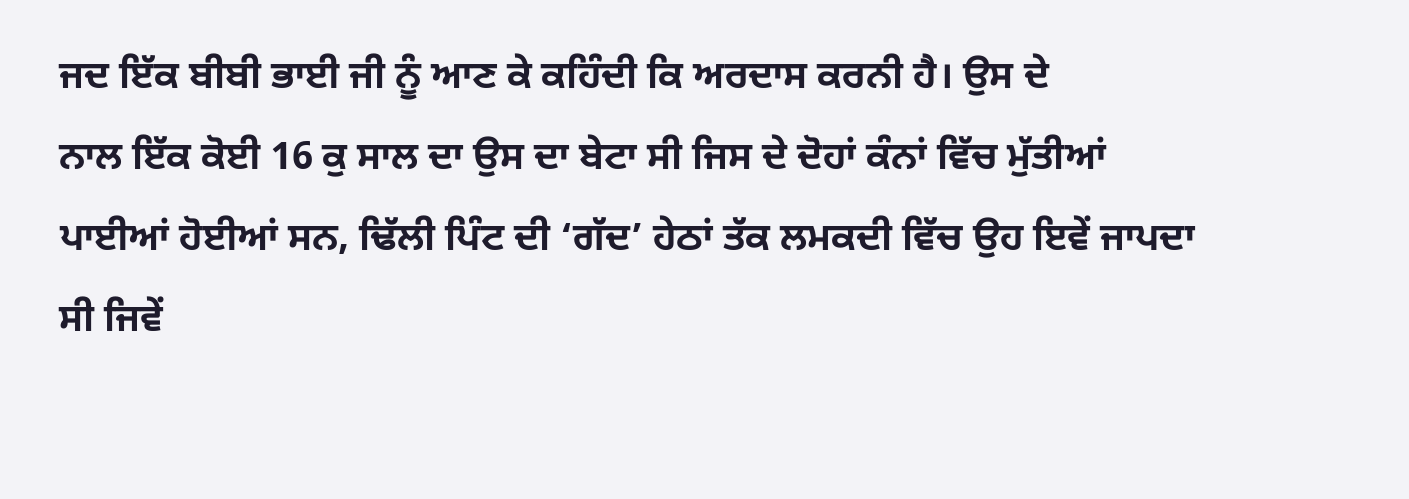ਜਦ ਇੱਕ ਬੀਬੀ ਭਾਈ ਜੀ ਨੂੰ ਆਣ ਕੇ ਕਹਿੰਦੀ ਕਿ ਅਰਦਾਸ ਕਰਨੀ ਹੈ। ਉਸ ਦੇ
ਨਾਲ ਇੱਕ ਕੋਈ 16 ਕੁ ਸਾਲ ਦਾ ਉਸ ਦਾ ਬੇਟਾ ਸੀ ਜਿਸ ਦੇ ਦੋਹਾਂ ਕੰਨਾਂ ਵਿੱਚ ਮੁੱਤੀਆਂ
ਪਾਈਆਂ ਹੋਈਆਂ ਸਨ, ਢਿੱਲੀ ਪਿੰਟ ਦੀ ‘ਗੱਦ’ ਹੇਠਾਂ ਤੱਕ ਲਮਕਦੀ ਵਿੱਚ ਉਹ ਇਵੇਂ ਜਾਪਦਾ
ਸੀ ਜਿਵੇਂ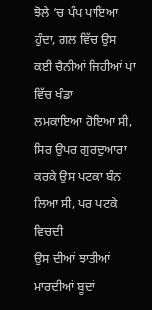ਝੋਲੇ ‘ਚ ਪੰਪ ਪਾਇਆ ਹੁੰਦਾ, ਗਲ ਵਿੱਚ ਉਸ ਕਈ ਚੈਨੀਆਂ ਜਿਹੀਆਂ ਪਾ ਵਿੱਚ ਖੰਡਾ
ਲਮਕਾਇਆ ਹੋਇਆ ਸੀ, ਸਿਰ ਉਪਰ ਗੁਰਦੁਆਰਾ ਕਰਕੇ ਉਸ ਪਟਕਾ ਬੰਨ ਲਿਆ ਸੀ, ਪਰ ਪਟਕੇ ਵਿਚਦੀ
ਉਸ ਦੀਆਂ ਝਾਤੀਆਂ ਮਾਰਦੀਆਂ ਬੂਦਾਂ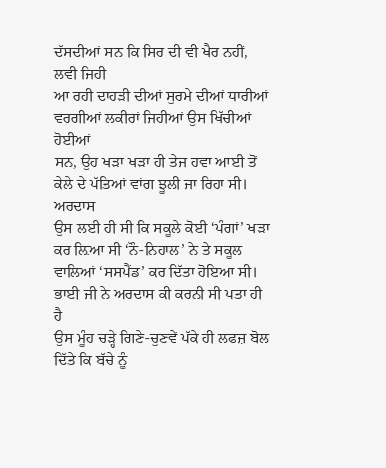ਦੱਸਦੀਆਂ ਸਨ ਕਿ ਸਿਰ ਦੀ ਵੀ ਖੈਰ ਨਹੀਂ, ਲਵੀ ਜਿਹੀ
ਆ ਰਹੀ ਦਾਹੜੀ ਦੀਆਂ ਸੁਰਮੇ ਦੀਆਂ ਧਾਰੀਆਂ ਵਰਗੀਆਂ ਲਕੀਰਾਂ ਜਿਹੀਆਂ ਉਸ ਖਿੱਚੀਆਂ ਹੋਈਆਂ
ਸਨ, ਉਹ ਖੜਾ ਖੜਾ ਹੀ ਤੇਜ ਹਵਾ ਆਈ ਤੋਂ ਕੇਲੇ ਦੇ ਪੱਤਿਆਂ ਵਾਂਗ ਝੂਲੀ ਜਾ ਰਿਹਾ ਸੀ।
ਅਰਦਾਸ
ਉਸ ਲਈ ਹੀ ਸੀ ਕਿ ਸਕੂਲੇ ਕੋਈ ‘ਪੰਗਾਂ’ ਖੜਾ ਕਰ ਲ਼ਿਆ ਸੀ ‘ਨੌ-ਨਿਹਾਲ’ ਨੇ ਤੇ ਸਕੂਲ
ਵਾਲਿਆਂ ‘ਸਸਪੈਂਡ’ ਕਰ ਦਿੱਤਾ ਹੋਇਆ ਸੀ। ਭਾਈ ਜੀ ਨੇ ਅਰਦਾਸ ਕੀ ਕਰਨੀ ਸੀ ਪਤਾ ਹੀ ਹੈ
ਉਸ ਮੂੰਹ ਚੜ੍ਹੇ ਗਿਣੇ-ਚੁਣਵੇਂ ਪੱਕੇ ਹੀ ਲਫਜ਼ ਬੋਲ ਦਿੱਤੇ ਕਿ ਬੱਚੇ ਨੂੰ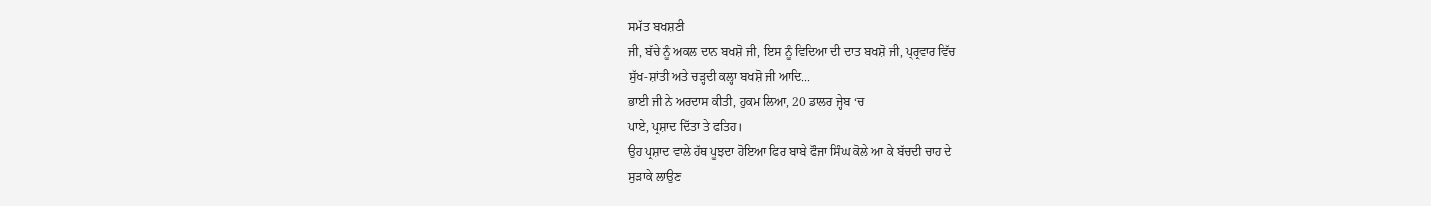ਸਮੱਤ ਬਖਸ਼ਣੀ
ਜੀ, ਬੱਚੇ ਨੂੰ ਅਕਲ ਦਾਨ ਬਖਸ਼ੋ ਜੀ, ਇਸ ਨੂੰ ਵਿਦਿਆ ਦੀ ਦਾਤ ਬਖਸ਼ੋ ਜੀ, ਪ੍ਰ੍ਰਵਾਰ ਵਿੱਚ
ਸੁੱਖ-ਸ਼ਾਂਤੀ ਅਤੇ ਚੜ੍ਹਦੀ ਕਲ੍ਹਾ ਬਖਸ਼ੋ ਜੀ ਆਦਿ...
ਭਾਈ ਜੀ ਨੇ ਅਰਦਾਸ ਕੀਤੀ, ਹੁਕਮ ਲਿਆ, 20 ਡਾਲਰ ਜ੍ਹੇਬ ‘ਚ
ਪਾਏ, ਪ੍ਰਸ਼ਾਦ ਦਿੱਤਾ ਤੇ ਫਤਿਹ।
ਉਹ ਪ੍ਰਸ਼ਾਦ ਵਾਲੇ ਹੱਥ ਪੂਝਦਾ ਹੋਇਆ ਫਿਰ ਬਾਬੇ ਫੌਜਾ ਸਿੰਘ ਕੋਲੇ ਆ ਕੇ ਬੱਚਦੀ ਚਾਹ ਦੇ
ਸੁੜਾਕੇ ਲਾਉਣ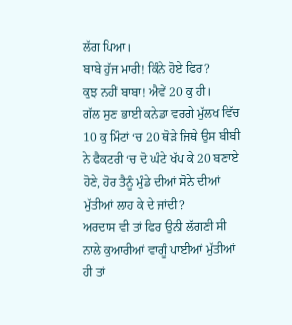ਲੱਗ ਪਿਆ।
ਬਾਬੇ ਹੁੱਜ ਮਾਰੀ! ਕਿੰਨੇ ਹੋਏ ਫਿਰ?
ਕੁਝ ਨਹੀਂ ਬਾਬਾ! ਐਵੇਂ 20 ਕੁ ਹੀ।
ਗੱਲ ਸੁਣ ਭਾਈ ਕਨੇਡਾ ਵਰਗੇ ਮੁੱਲਖ ਵਿੱਚ 10 ਕੁ ਮਿੰਟਾਂ ‘ਚ 20 ਥੋੜੇ ਜਿਥੇ ਉਸ ਬੀਬੀ
ਨੇ ਫੈਕਟਰੀ ‘ਚ ਦੋ ਘੰਟੇ ਖੱਪ ਕੇ 20 ਬਣਾਏ ਹੋਣੇ, ਹੋਰ ਤੈਨੂੰ ਮੁੰਡੇ ਦੀਆਂ ਸੋਨੇ ਦੀਆਂ
ਮੁੱਤੀਆਂ ਲਾਹ ਕੇ ਦੇ ਜਾਂਦੀ?
ਅਰਦਾਸ ਵੀ ਤਾਂ ਫਿਰ ਉਨੀ ਲੱਗਣੀ ਸੀ ਨਾਲੇ ਕੁਆਰੀਆਂ ਵਾਗੂੰ ਪਾਈਆਂ ਮੁੱਤੀਆਂ ਹੀ ਤਾਂ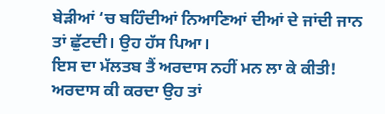ਬੇੜੀਆਂ ‘ਚ ਬਹਿੰਦੀਆਂ ਨਿਆਣਿਆਂ ਦੀਆਂ ਦੇ ਜਾਂਦੀ ਜਾਨ ਤਾਂ ਛੁੱਟਦੀ। ਉਹ ਹੱਸ ਪਿਆ।
ਇਸ ਦਾ ਮੱਲਤਬ ਤੈਂ ਅਰਦਾਸ ਨਹੀਂ ਮਨ ਲਾ ਕੇ ਕੀਤੀ!
ਅਰਦਾਸ ਕੀ ਕਰਦਾ ਉਹ ਤਾਂ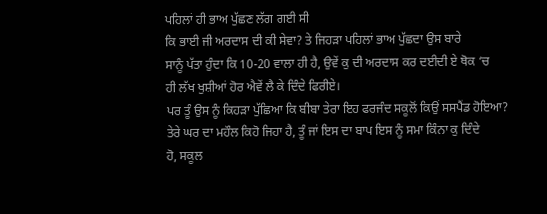ਪਹਿਲਾਂ ਹੀ ਭਾਅ ਪੁੱਛਣ ਲੱਗ ਗਈ ਸੀ
ਕਿ ਭਾਈ ਜੀ ਅਰਦਾਸ ਦੀ ਕੀ ਸੇਵਾ? ਤੇ ਜਿਹੜਾ ਪਹਿਲਾਂ ਭਾਅ ਪੁੱਛਦਾ ਉਸ ਬਾਰੇ
ਸਾਨੂੰ ਪੱਤਾ ਹੁੰਦਾ ਕਿ 10-20 ਵਾਲਾ ਹੀ ਹੈ, ਉਵੇਂ ਕੁ ਦੀ ਅਰਦਾਸ ਕਰ ਦਈਦੀ ਏ ਥੋਕ ‘ਚ
ਹੀ ਲੱਖ ਖੁਸ਼ੀਆਂ ਹੋਰ ਐਵੇਂ ਲੈ ਕੇ ਦਿੰਦੇ ਫਿਰੀਏ।
ਪਰ ਤੂੰ ਉਸ ਨੂੰ ਕਿਹੜਾ ਪੁੱਛਿਆ ਕਿ ਬੀਬਾ ਤੇਰਾ ਇਹ ਫਰਜੰਦ ਸਕੂਲੋਂ ਕਿਉਂ ਸਸਪੈਂਡ ਹੋਇਆ?
ਤੇਰੇ ਘਰ ਦਾ ਮਹੌਲ ਕਿਹੋ ਜਿਹਾ ਹੈ, ਤੂੰ ਜਾਂ ਇਸ ਦਾ ਬਾਪ ਇਸ ਨੂੰ ਸਮਾ ਕਿੰਨਾ ਕੁ ਦਿੰਦੇ
ਹੋ, ਸਕੂਲ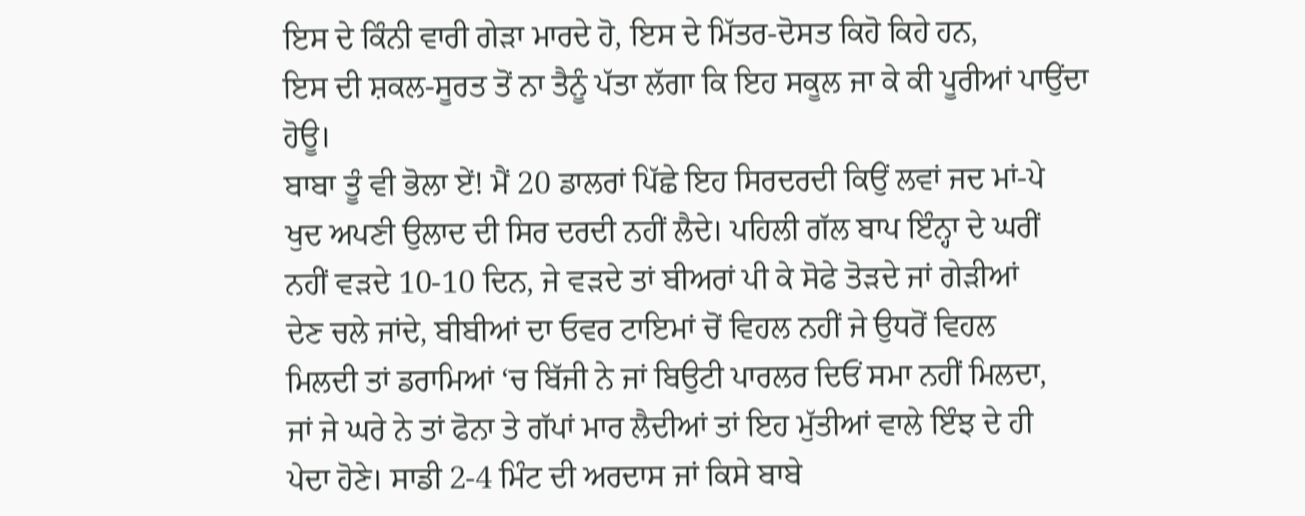ਇਸ ਦੇ ਕਿੰਨੀ ਵਾਰੀ ਗੇੜਾ ਮਾਰਦੇ ਹੋ, ਇਸ ਦੇ ਮਿੱਤਰ-ਦੋਸਤ ਕਿਹੋ ਕਿਹੇ ਹਨ,
ਇਸ ਦੀ ਸ਼ਕਲ-ਸੂਰਤ ਤੋਂ ਨਾ ਤੈਨੂੰ ਪੱਤਾ ਲੱਗਾ ਕਿ ਇਹ ਸਕੂਲ ਜਾ ਕੇ ਕੀ ਪੂਰੀਆਂ ਪਾਉਂਦਾ
ਹੋਊ।
ਬਾਬਾ ਤੂੰ ਵੀ ਭੋਲਾ ਏਂ! ਮੈਂ 20 ਡਾਲਰਾਂ ਪਿੱਛੇ ਇਹ ਸਿਰਦਰਦੀ ਕਿਉਂ ਲਵਾਂ ਜਦ ਮਾਂ-ਪੇ
ਖੁਦ ਅਪਣੀ ਉਲਾਦ ਦੀ ਸਿਰ ਦਰਦੀ ਨਹੀਂ ਲੈਦੇ। ਪਹਿਲੀ ਗੱਲ ਬਾਪ ਇੰਨ੍ਹਾ ਦੇ ਘਰੀਂ
ਨਹੀਂ ਵੜਦੇ 10-10 ਦਿਨ, ਜੇ ਵੜਦੇ ਤਾਂ ਬੀਅਰਾਂ ਪੀ ਕੇ ਸੋਫੇ ਤੋੜਦੇ ਜਾਂ ਗੇੜੀਆਂ
ਦੇਣ ਚਲੇ ਜਾਂਦੇ, ਬੀਬੀਆਂ ਦਾ ਓਵਰ ਟਾਇਮਾਂ ਚੋਂ ਵਿਹਲ ਨਹੀਂ ਜੇ ਉਧਰੋਂ ਵਿਹਲ
ਮਿਲਦੀ ਤਾਂ ਡਰਾਮਿਆਂ ‘ਚ ਬਿੱਜੀ ਨੇ ਜਾਂ ਬਿਉਟੀ ਪਾਰਲਰ ਦਿਓਂ ਸਮਾ ਨਹੀਂ ਮਿਲਦਾ,
ਜਾਂ ਜੇ ਘਰੇ ਨੇ ਤਾਂ ਫੋਨਾ ਤੇ ਗੱਪਾਂ ਮਾਰ ਲੈਦੀਆਂ ਤਾਂ ਇਹ ਮੁੱਤੀਆਂ ਵਾਲੇ ਇੰਝ ਦੇ ਹੀ
ਪੇਦਾ ਹੋਣੇ। ਸਾਡੀ 2-4 ਮਿੰਟ ਦੀ ਅਰਦਾਸ ਜਾਂ ਕਿਸੇ ਬਾਬੇ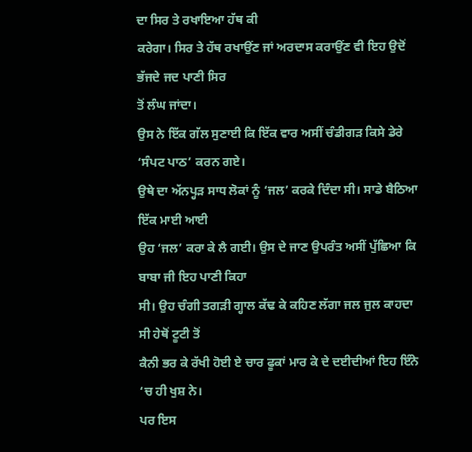ਦਾ ਸਿਰ ਤੇ ਰਖਾਇਆ ਹੱਥ ਕੀ
ਕਰੇਗਾ। ਸਿਰ ਤੇ ਹੱਥ ਰਖਾਉਂਣ ਜਾਂ ਅਰਦਾਸ ਕਰਾਉਂਣ ਵੀ ਇਹ ਉਦੋਂ ਭੱਜਦੇ ਜਦ ਪਾਣੀ ਸਿਰ
ਤੋਂ ਲੰਘ ਜਾਂਦਾ।
ਉਸ ਨੇ ਇੱਕ ਗੱਲ ਸੁਣਾਈ ਕਿ ਇੱਕ ਵਾਰ ਅਸੀਂ ਚੰਡੀਗੜ ਕਿਸੇ ਡੇਰੇ ‘ਸੰਪਟ ਪਾਠ’ ਕਰਨ ਗਏ।
ਉਥੇ ਦਾ ਅੱਨਪ੍ਹੜ ਸਾਧ ਲੋਕਾਂ ਨੂੰ ‘ਜਲ’ ਕਰਕੇ ਦਿੰਦਾ ਸੀ। ਸਾਡੇ ਬੈਠਿਆ ਇੱਕ ਮਾਈ ਆਈ
ਉਹ ‘ਜਲ’ ਕਰਾ ਕੇ ਲੈ ਗਈ। ਉਸ ਦੇ ਜਾਣ ਉਪਰੰਤ ਅਸੀਂ ਪੁੱਛਿਆ ਕਿ ਬਾਬਾ ਜੀ ਇਹ ਪਾਣੀ ਕਿਹਾ
ਸੀ। ਉਹ ਚੰਗੀ ਤਗੜੀ ਗ੍ਹਾਲ ਕੱਢ ਕੇ ਕਹਿਣ ਲੱਗਾ ਜਲ ਜੁਲ ਕਾਹਦਾ ਸੀ ਹੇਥੋਂ ਟੂਟੀ ਤੋਂ
ਕੈਨੀ ਭਰ ਕੇ ਰੱਖੀ ਹੋਈ ਏ ਚਾਰ ਫੂਕਾਂ ਮਾਰ ਕੇ ਦੇ ਦਈਦੀਆਂ ਇਹ ਇੰਨੇ ‘ਚ ਹੀ ਖੁਸ਼ ਨੇ।
ਪਰ ਇਸ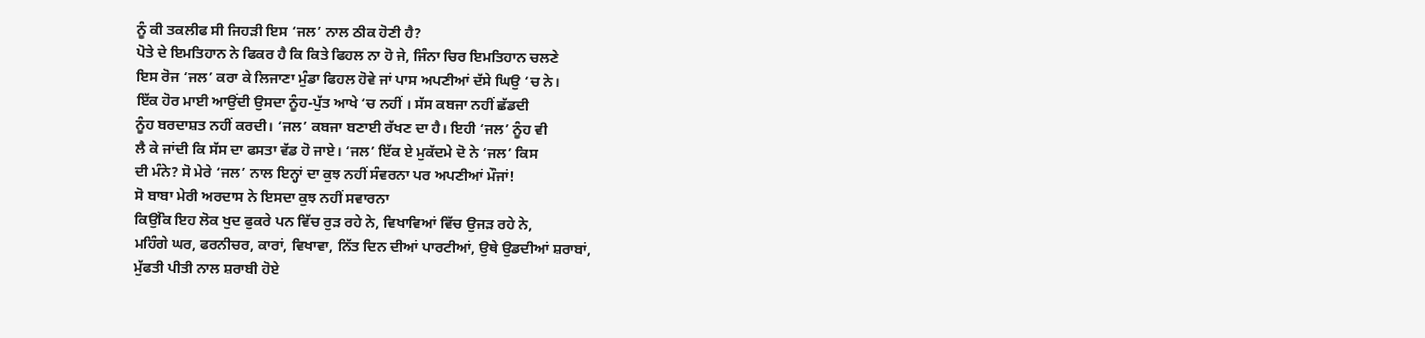ਨੂੰ ਕੀ ਤਕਲੀਫ ਸੀ ਜਿਹੜੀ ਇਸ ‘ਜਲ’ ਨਾਲ ਠੀਕ ਹੋਣੀ ਹੈ?
ਪੋਤੇ ਦੇ ਇਮਤਿਹਾਨ ਨੇ ਫਿਕਰ ਹੈ ਕਿ ਕਿਤੇ ਫਿਹਲ ਨਾ ਹੋ ਜੇ, ਜਿੰਨਾ ਚਿਰ ਇਮਤਿਹਾਨ ਚਲਣੇ
ਇਸ ਰੋਜ ‘ਜਲ’ ਕਰਾ ਕੇ ਲਿਜਾਣਾ ਮੁੰਡਾ ਫਿਹਲ ਹੋਵੇ ਜਾਂ ਪਾਸ ਅਪਣੀਆਂ ਦੱਸੇ ਘਿਉ ‘ਚ ਨੇ।
ਇੱਕ ਹੋਰ ਮਾਈ ਆਉਂਦੀ ਉਸਦਾ ਨੂੰਹ-ਪੁੱਤ ਆਖੇ ‘ਚ ਨਹੀਂ । ਸੱਸ ਕਬਜਾ ਨਹੀਂ ਛੱਡਦੀ
ਨੂੰਹ ਬਰਦਾਸ਼ਤ ਨਹੀਂ ਕਰਦੀ। ‘ਜਲ’ ਕਬਜਾ ਬਣਾਈ ਰੱਖਣ ਦਾ ਹੈ। ਇਹੀ ‘ਜਲ’ ਨੂੰਹ ਵੀ
ਲੈ ਕੇ ਜਾਂਦੀ ਕਿ ਸੱਸ ਦਾ ਫਸਤਾ ਵੱਡ ਹੋ ਜਾਏ। ‘ਜਲ’ ਇੱਕ ਏ ਮੁਕੱਦਮੇ ਦੋ ਨੇ ‘ਜਲ’ ਕਿਸ
ਦੀ ਮੰਨੇ? ਸੋ ਮੇਰੇ ‘ਜਲ’ ਨਾਲ ਇਨ੍ਹਾਂ ਦਾ ਕੁਝ ਨਹੀਂ ਸੰਵਰਨਾ ਪਰ ਅਪਣੀਆਂ ਮੌਜਾਂ!
ਸੋ ਬਾਬਾ ਮੇਰੀ ਅਰਦਾਸ ਨੇ ਇਸਦਾ ਕੁਝ ਨਹੀਂ ਸਵਾਰਨਾ
ਕਿਉਂਕਿ ਇਹ ਲੋਕ ਖੁਦ ਫੁਕਰੇ ਪਨ ਵਿੱਚ ਰੁੜ ਰਹੇ ਨੇ, ਵਿਖਾਵਿਆਂ ਵਿੱਚ ਉਜੜ ਰਹੇ ਨੇ,
ਮਹਿੰਗੇ ਘਰ, ਫਰਨੀਚਰ, ਕਾਰਾਂ, ਵਿਖਾਵਾ, ਨਿੱਤ ਦਿਨ ਦੀਆਂ ਪਾਰਟੀਆਂ, ਉਥੇ ਉਡਦੀਆਂ ਸ਼ਰਾਬਾਂ,
ਮੁੱਫਤੀ ਪੀਤੀ ਨਾਲ ਸ਼ਰਾਬੀ ਹੋਏ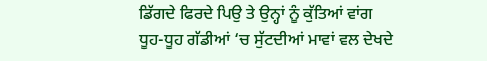ਡਿੱਗਦੇ ਫਿਰਦੇ ਪਿਉ ਤੇ ਉਨ੍ਹਾਂ ਨੂੰ ਕੁੱਤਿਆਂ ਵਾਂਗ
ਧੂਹ-ਧੂਹ ਗੱਡੀਆਂ ‘ਚ ਸੁੱਟਦੀਆਂ ਮਾਵਾਂ ਵਲ ਦੇਖਦੇ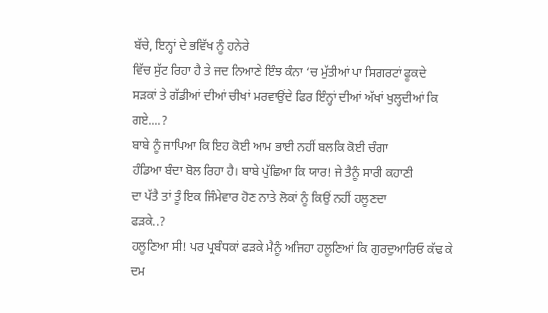ਬੱਚੇ, ਇਨ੍ਹਾਂ ਦੇ ਭਵਿੱਖ ਨੂੰ ਹਨੇਰੇ
ਵਿੱਚ ਸੁੱਟ ਰਿਹਾ ਹੈ ਤੇ ਜਦ ਨਿਆਣੇ ਇੰਝ ਕੰਨਾ ‘ਚ ਮੁੱਤੀਆਂ ਪਾ ਸਿਗਰਟਾਂ ਫੂਕਦੇ
ਸੜਕਾਂ ਤੇ ਗੱਡੀਆਂ ਦੀਆਂ ਚੀਖਾਂ ਮਰਵਾਉਂਦੇ ਫਿਰ ਇੰਨ੍ਹਾਂ ਦੀਆਂ ਅੱਖਾਂ ਖੁਲ੍ਹਦੀਆਂ ਕਿ
ਗਏ....?
ਬਾਬੇ ਨੂੰ ਜਾਪਿਆ ਕਿ ਇਹ ਕੋਈ ਆਮ ਭਾਈ ਨਹੀਂ ਬਲਕਿ ਕੋਈ ਚੰਗਾ
ਹੰਡਿਆ ਬੰਦਾ ਬੋਲ ਰਿਹਾ ਹੈ। ਬਾਬੇ ਪੁੱਛਿਆ ਕਿ ਯਾਰ! ਜੇ ਤੈਨੂੰ ਸਾਰੀ ਕਹਾਣੀ
ਦਾ ਪੱਤੈ ਤਾਂ ਤੂੰ ਇਕ ਜਿੰਮੇਵਾਰ ਹੋਣ ਨਾਤੇ ਲੋਕਾਂ ਨੂੰ ਕਿਉਂ ਨਹੀਂ ਹਲੂਣਦਾ
ਫੜਕੇ..?
ਹਲੂਣਿਆ ਸੀ! ਪਰ ਪ੍ਰਬੰਧਕਾਂ ਫੜਕੇ ਮੈਨੂੰ ਅਜਿਹਾ ਹਲੂਣਿਆਂ ਕਿ ਗੁਰਦੁਆਰਿਓ ਕੱਢ ਕੇ ਦਮ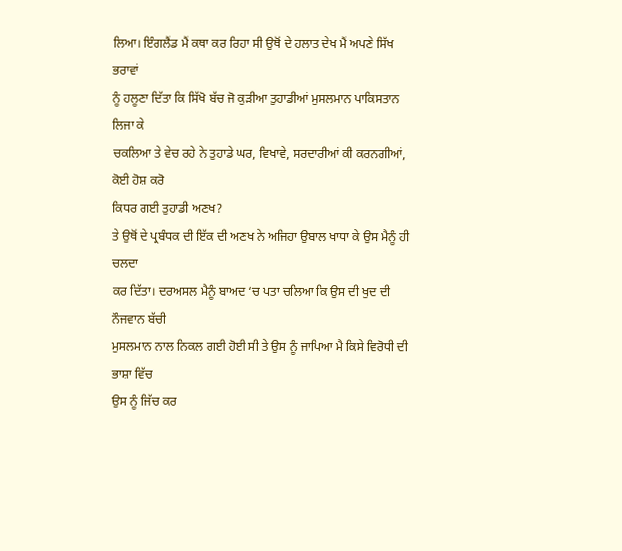ਲਿਆ। ਇੰਗਲੈਂਡ ਮੈਂ ਕਥਾ ਕਰ ਰਿਹਾ ਸੀ ਉਥੋਂ ਦੇ ਹਲਾਤ ਦੇਖ ਮੈਂ ਅਪਣੇ ਸਿੱਖ ਭਰਾਵਾਂ
ਨੂੰ ਹਲੂਣਾ ਦਿੱਤਾ ਕਿ ਸਿੱਖੋ ਬੱਚ ਜੋ ਕੁੜੀਆ ਤੁਹਾਡੀਆਂ ਮੁਸਲਮਾਨ ਪਾਕਿਸਤਾਨ ਲਿਜਾ ਕੇ
ਚਕਲਿਆ ਤੇ ਵੇਚ ਰਹੇ ਨੇ ਤੁਹਾਡੇ ਘਰ, ਵਿਖਾਵੇ, ਸਰਦਾਰੀਆਂ ਕੀ ਕਰਨਗੀਆਂ, ਕੋਈ ਹੋਸ਼ ਕਰੋ
ਕਿਧਰ ਗਈ ਤੁਹਾਡੀ ਅਣਖ?
ਤੇ ਉਥੋਂ ਦੇ ਪ੍ਰਬੰਧਕ ਦੀ ਇੱਕ ਦੀ ਅਣਖ ਨੇ ਅਜਿਹਾ ਉਬਾਲ ਖਾਧਾ ਕੇ ਉਸ ਮੈਨੂੰ ਹੀ ਚਲਦਾ
ਕਰ ਦਿੱਤਾ। ਦਰਅਸਲ ਮੈਨੂੰ ਬਾਅਦ ‘ਚ ਪਤਾ ਚਲਿਆ ਕਿ ਉਸ ਦੀ ਖੁਦ ਦੀ ਨੌਜਵਾਨ ਬੱਚੀ
ਮੁਸਲਮਾਨ ਨਾਲ ਨਿਕਲ ਗਈ ਹੋਈ ਸੀ ਤੇ ਉਸ ਨੂੰ ਜਾਪਿਆ ਮੈ ਕਿਸੇ ਵਿਰੋਧੀ ਦੀ ਭਾਸ਼ਾ ਵਿੱਚ
ਉਸ ਨੂੰ ਜਿੱਚ ਕਰ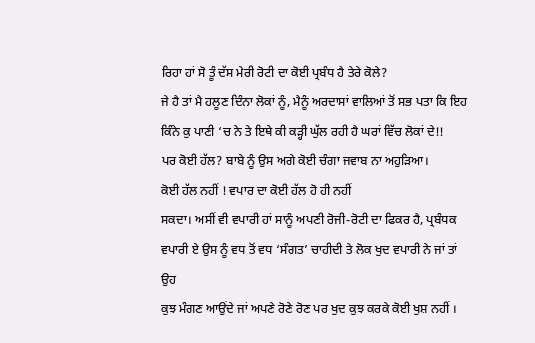ਰਿਹਾ ਹਾਂ ਸੋ ਤੂੰ ਦੱਸ ਮੇਰੀ ਰੋਟੀ ਦਾ ਕੋਈ ਪ੍ਰਬੰਧ ਹੈ ਤੇਰੇ ਕੋਲੇ?
ਜੇ ਹੈ ਤਾਂ ਮੈ ਹਲੂਣ ਦਿੰਨਾ ਲੋਕਾਂ ਨੂੰ, ਮੈਨੂੰ ਅਰਦਾਸਾਂ ਵਾਲਿਆਂ ਤੋਂ ਸਭ ਪਤਾ ਕਿ ਇਹ
ਕਿੰਨੇ ਕੁ ਪਾਣੀ ‘ਚ ਨੇ ਤੇ ਇਥੇ ਕੀ ਕੜ੍ਹੀ ਘੁੱਲ ਰਹੀ ਹੈ ਘਰਾਂ ਵਿੱਚ ਲੋਕਾਂ ਦੇ!!
ਪਰ ਕੋਈ ਹੱਲ? ਬਾਬੇ ਨੂੰ ਉਸ ਅਗੇ ਕੋਈ ਚੰਗਾ ਜਵਾਬ ਨਾ ਅਹੁੜਿਆ।
ਕੋਈ ਹੱਲ ਨਹੀਂ ! ਵਪਾਰ ਦਾ ਕੋਈ ਹੱਲ ਹੋ ਹੀ ਨਹੀਂ
ਸਕਦਾ। ਅਸੀਂ ਵੀ ਵਪਾਰੀ ਹਾਂ ਸਾਨੂੰ ਅਪਣੀ ਰੋਜੀ-ਰੋਟੀ ਦਾ ਫਿਕਰ ਹੈ, ਪ੍ਰਬੰਧਕ
ਵਪਾਰੀ ਏ ਉਸ ਨੂੰ ਵਧ ਤੋਂ ਵਧ ‘ਸੰਗਤ’ ਚਾਹੀਦੀ ਤੇ ਲੋਕ ਖੁਦ ਵਪਾਰੀ ਨੇ ਜਾਂ ਤਾਂ ਉਹ
ਕੁਝ ਮੰਗਣ ਆਉਂਦੇ ਜਾਂ ਅਪਣੇ ਰੋਣੇ ਰੋਣ ਪਰ ਖੁਦ ਕੁਝ ਕਰਕੇ ਕੋਈ ਖੁਸ਼ ਨਹੀਂ ।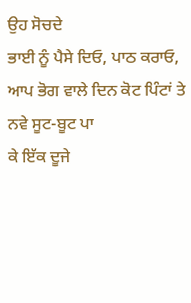ਉਹ ਸੋਚਦੇ
ਭਾਈ ਨੂੰ ਪੈਸੇ ਦਿਓ, ਪਾਠ ਕਰਾਓ, ਆਪ ਭੋਗ ਵਾਲੇ ਦਿਨ ਕੋਟ ਪਿੰਟਾਂ ਤੇ ਨਵੇ ਸੂਟ-ਬੂਟ ਪਾ
ਕੇ ਇੱਕ ਦੂਜੇ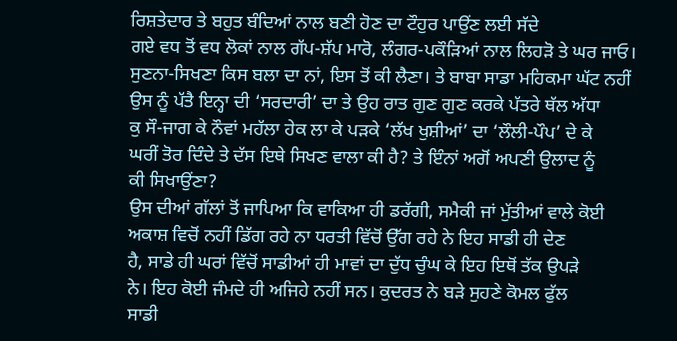ਰਿਸ਼ਤੇਦਾਰ ਤੇ ਬਹੁਤ ਬੰਦਿਆਂ ਨਾਲ ਬਣੀ ਹੋਣ ਦਾ ਟੌਹੁਰ ਪਾਉਂਣ ਲਈ ਸੱਦੇ
ਗਏ ਵਧ ਤੋਂ ਵਧ ਲੋਕਾਂ ਨਾਲ ਗੱਪ-ਸ਼ੱਪ ਮਾਰੋ, ਲੰਗਰ-ਪਕੌੜਿਆਂ ਨਾਲ ਲਿਹੜੋ ਤੇ ਘਰ ਜਾਓ।
ਸੁਣਨਾ-ਸਿਖਣਾ ਕਿਸ ਬਲਾ ਦਾ ਨਾਂ, ਇਸ ਤੋਂ ਕੀ ਲੈਣਾ। ਤੇ ਬਾਬਾ ਸਾਡਾ ਮਹਿਕਮਾ ਘੱਟ ਨਹੀਂ
ਉਸ ਨੂੰ ਪੱਤੈ ਇਨ੍ਹਾ ਦੀ ‘ਸਰਦਾਰੀ’ ਦਾ ਤੇ ਉਹ ਰਾਤ ਗੁਣ ਗੁਣ ਕਰਕੇ ਪੱਤਰੇ ਥੱਲ ਅੱਧਾ
ਕੁ ਸੌ-ਜਾਗ ਕੇ ਨੌਵਾਂ ਮਹੱਲਾ ਹੇਕ ਲਾ ਕੇ ਪੜਕੇ ‘ਲੱਖ ਖੁਸ਼ੀਆਂ’ ਦਾ ‘ਲੌਲੀ-ਪੌਪ’ ਦੇ ਕੇ
ਘਰੀਂ ਤੋਰ ਦਿੰਦੇ ਤੇ ਦੱਸ ਇਥੇ ਸਿਖਣ ਵਾਲਾ ਕੀ ਹੈ? ਤੇ ਇੰਨਾਂ ਅਗੋਂ ਅਪਣੀ ਉਲਾਦ ਨੂੰ
ਕੀ ਸਿਖਾਉਂਣਾ?
ਉਸ ਦੀਆਂ ਗੱਲਾਂ ਤੋਂ ਜਾਪਿਆ ਕਿ ਵਾਕਿਆ ਹੀ ਡਰੱਗੀ, ਸਮੈਕੀ ਜਾਂ ਮੁੱਤੀਆਂ ਵਾਲੇ ਕੋਈ
ਅਕਾਸ਼ ਵਿਚੋਂ ਨਹੀਂ ਡਿੱਗ ਰਹੇ ਨਾ ਧਰਤੀ ਵਿੱਚੋਂ ਉੱਗ ਰਹੇ ਨੇ ਇਹ ਸਾਡੀ ਹੀ ਦੇਣ
ਹੈ, ਸਾਡੇ ਹੀ ਘਰਾਂ ਵਿੱਚੋਂ ਸਾਡੀਆਂ ਹੀ ਮਾਵਾਂ ਦਾ ਦੁੱਧ ਚੁੰਘ ਕੇ ਇਹ ਇਥੋਂ ਤੱਕ ਉਪੜੇ
ਨੇ। ਇਹ ਕੋਈ ਜੰਮਦੇ ਹੀ ਅਜਿਹੇ ਨਹੀਂ ਸਨ। ਕੁਦਰਤ ਨੇ ਬੜੇ ਸੁਹਣੇ ਕੋਮਲ ਫੁੱਲ
ਸਾਡੀ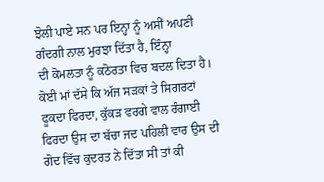ਝੋਲੀ ਪਾਏ ਸਨ ਪਰ ਇਨ੍ਹਾ ਨੂੰ ਅਸੀਂ ਅਪਣੀ ਗੰਦਗੀ ਨਾਲ ਮੁਰਝਾ ਦਿੱਤਾ ਹੈ, ਇੰਨ੍ਹਾ
ਦੀ ਕੋਮਲਤਾ ਨੂੰ ਕਠੋਰਤਾ ਵਿਚ ਬਦਲ ਦਿਤਾ ਹੈ। ਕੋਈ ਮਾਂ ਦੱਸੇ ਕਿ ਅੱਜ ਸੜਕਾਂ ਤੇ ਸਿਗਰਟਾਂ
ਫੂਕਦਾ ਫਿਰਦਾ, ਕੁੱਕੜ ਵਰਗੇ ਵਾਲ ਰੰਗਾਈ ਫਿਰਦਾ ਉਸ ਦਾ ਬੱਚਾ ਜਦ ਪਹਿਲੀ ਵਾਰ ਉਸ ਦੀ
ਗੋਦ ਵਿੱਚ ਕੁਦਰਤ ਨੇ ਦਿੱਤਾ ਸੀ ਤਾਂ ਕੀ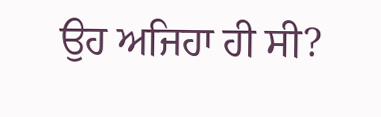ਉਹ ਅਜਿਹਾ ਹੀ ਸੀ?